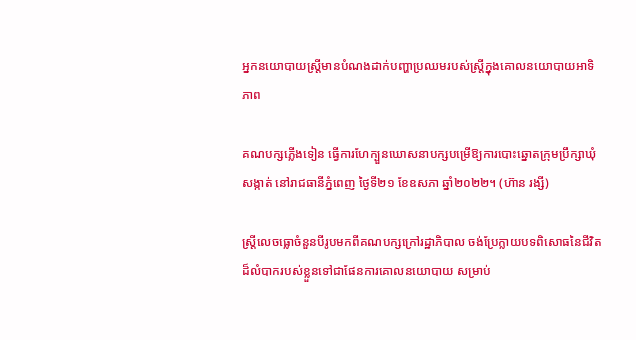អ្នកនយោបាយស្ត្រីមានបំណងដាក់បញ្ហាប្រឈមរបស់ស្ត្រីក្នុងគោលនយោបាយអាទិភាព

គណបក្សភ្លើងទៀន ធ្វើការហែក្បួនឃោសនាបក្សបម្រើឱ្យការបោះឆ្នោតក្រុមប្រឹក្សាឃុំសង្កាត់ នៅរាជធានីភ្នំពេញ ថ្ងៃទី២១ ខែឧសភា ឆ្នាំ២០២២។ (ហ៊ាន រង្សី)

ស្ត្រីលេចធ្លោចំនួនបីរូបមកពីគណបក្សក្រៅរដ្ឋាភិបាល ចង់ប្រែក្លាយបទពិសោធនៃជីវិតដ៏លំបាករបស់ខ្លួនទៅជាផែនការគោលនយោបាយ សម្រាប់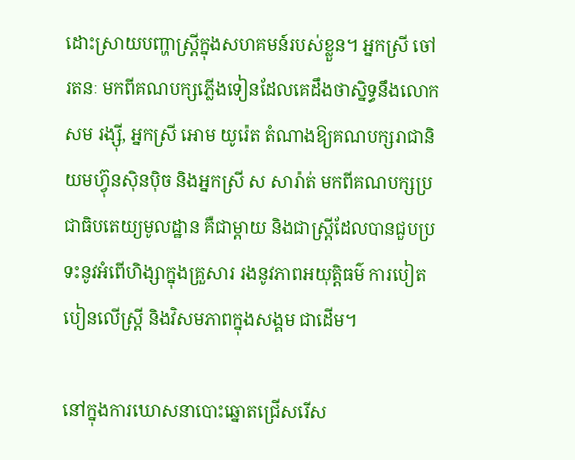ដោះស្រាយបញ្ហាស្ត្រីក្នុងសហគមន៍របស់ខ្លួន។ អ្នកស្រី ចៅ រតនៈ មកពីគណបក្សភ្លើងទៀនដែលគេដឹងថាស្និទ្ធនឹងលោក សម រង្ស៊ី, អ្នកស្រី អោម យូរ៉េត តំណាងឱ្យគណបក្សរាជានិយមហ៊្វុនស៊ិនប៉ិច និងអ្នកស្រី ស សារ៉ាត់ មកពីគណបក្សប្រជាធិបតេយ្យមូលដ្ឋាន គឺជាម្ដាយ និងជាស្ត្រីដែលបានជួបប្រទះនូវអំពើហិង្សាក្នុងគ្រួសារ រងនូវភាពអយុត្តិធម៌ ការបៀតបៀនលើស្ត្រី និងវិសមភាពក្នុងសង្គម ជាដើម។

នៅក្នុងការឃោសនាបោះឆ្នោតជ្រើសរើស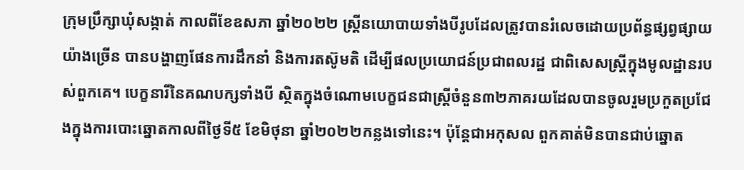ក្រុមប្រឹក្សាឃុំសង្កាត់ កាលពីខែឧសភា ឆ្នាំ២០២២ ស្ត្រីនយោបាយទាំងបីរូបដែលត្រូវបានរំលេចដោយប្រព័ន្ធផ្សព្វផ្សាយយ៉ាងច្រើន បានបង្ហាញផែនការដឹកនាំ និងការតស៊ូមតិ ដើម្បីផលប្រយោជន៍ប្រជាពលរដ្ឋ ជាពិសេសស្ត្រីក្នុងមូលដ្ឋានរបស់ពួកគេ។ បេក្ខនារីនៃគណបក្សទាំងបី ស្ថិតក្នុងចំណោមបេក្ខជនជាស្ត្រីចំនួន៣២ភាគរយដែលបានចូលរួមប្រកួតប្រជែងក្នុងការបោះឆ្នោតកាលពីថ្ងៃទី៥ ខែមិថុនា ឆ្នាំ២០២២កន្លងទៅនេះ។ ប៉ុន្តែជាអកុសល ពួកគាត់មិនបានជាប់ឆ្នោត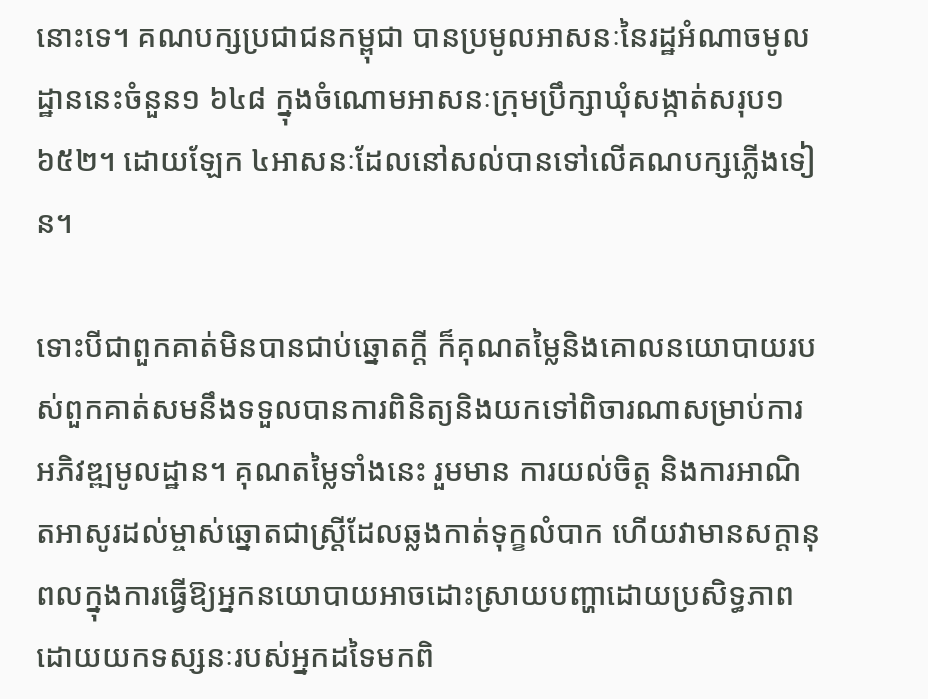នោះទេ។ គណបក្សប្រជាជនកម្ពុជា បានប្រមូលអាសនៈនៃរដ្ឋអំណាចមូលដ្ឋាននេះចំនួន១ ៦៤៨ ក្នុងចំណោមអាសនៈក្រុមប្រឹក្សាឃុំសង្កាត់សរុប១ ៦៥២។ ដោយឡែក ៤អាសនៈដែលនៅសល់បានទៅលើគណបក្សភ្លើងទៀន។

ទោះបីជាពួកគាត់មិនបានជាប់ឆ្នោតក្ដី ក៏គុណតម្លៃនិងគោលនយោបាយរបស់ពួកគាត់សមនឹងទទួលបានការពិនិត្យនិងយកទៅពិចារណាសម្រាប់ការអភិវឌ្ឍមូលដ្ឋាន។ គុណតម្លៃទាំងនេះ រួមមាន ការយល់ចិត្ត និងការអាណិតអាសូរដល់ម្ចាស់ឆ្នោតជាស្ត្រីដែលឆ្លងកាត់ទុក្ខលំបាក ហើយវាមានសក្តានុពលក្នុងការធ្វើឱ្យអ្នកនយោបាយអាចដោះស្រាយបញ្ហាដោយប្រសិទ្ធភាព ដោយយកទស្សនៈរបស់អ្នកដទៃមកពិ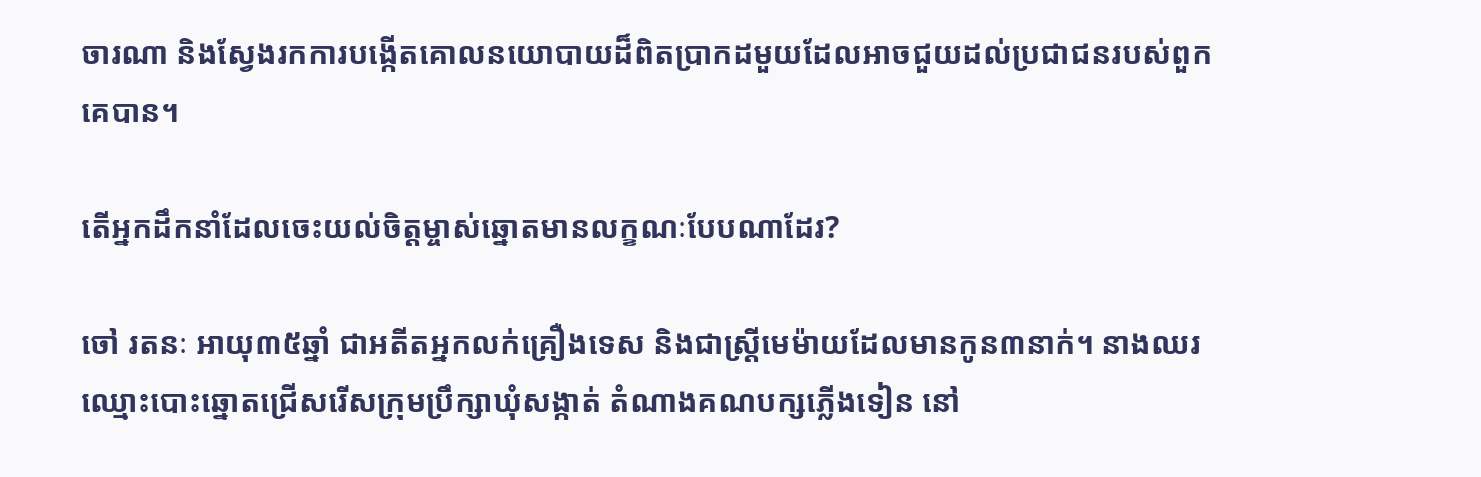ចារណា និងស្វែងរកការបង្កើតគោលនយោបាយដ៏ពិតប្រាកដមួយដែលអាចជួយដល់ប្រជាជនរបស់ពួកគេបាន។

តើអ្នកដឹកនាំដែលចេះយល់ចិត្តម្ចាស់ឆ្នោតមានលក្ខណៈបែបណាដែរ?

ចៅ រតនៈ អាយុ៣៥ឆ្នាំ ជាអតីតអ្នកលក់គ្រឿងទេស និងជាស្រ្តីមេម៉ាយដែលមានកូន៣នាក់។ នាងឈរឈ្មោះបោះឆ្នោតជ្រើសរើសក្រុមប្រឹក្សាឃុំសង្កាត់ តំណាងគណបក្សភ្លើងទៀន នៅ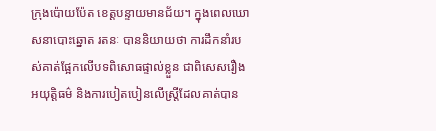ក្រុងប៉ោយប៉ែត ខេត្តបន្ទាយមានជ័យ។ ក្នុងពេលឃោសនាបោះឆ្នោត រតនៈ បាននិយាយថា ការដឹកនាំរបស់គាត់ផ្អែកលើបទពិសោធផ្ទាល់ខ្លួន ជាពិសេសរឿងអយុត្តិធម៌ និងការបៀតបៀនលើស្ត្រីដែលគាត់បាន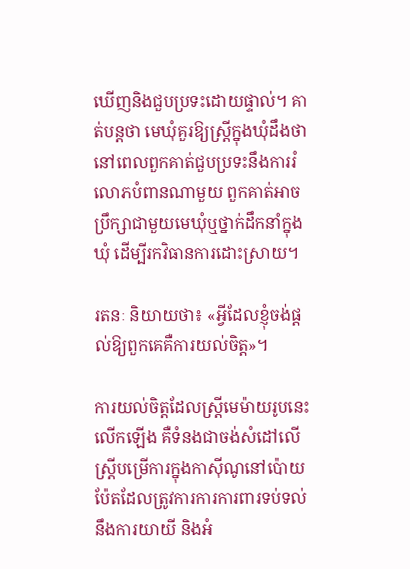ឃើញនិងជួបប្រទះដោយផ្ទាល់។ គាត់បន្តថា មេឃុំគួរឱ្យស្រ្តីក្នុងឃុំដឹងថា នៅពេលពួកគាត់ជួបប្រទះនឹងការរំលោភបំពានណាមួយ ពួកគាត់អាចប្រឹក្សាជាមួយមេឃុំឬថ្នាក់ដឹកនាំក្នុងឃុំ ដើម្បីរកវិធានការដោះស្រាយ។

រតនៈ និយាយថា៖ «អ្វីដែលខ្ញុំចង់ផ្ដល់ឱ្យពួកគេគឺការយល់ចិត្ត»។

ការយល់ចិត្តដែលស្ត្រីមេម៉ាយរូបនេះលើកឡើង គឺទំនងជាចង់សំដៅលើស្រី្តបម្រើការក្នុងកាស៊ីណូនៅប៉ោយប៉ែតដែលត្រូវការការការពារទប់ទល់នឹងការយាយី និងអំ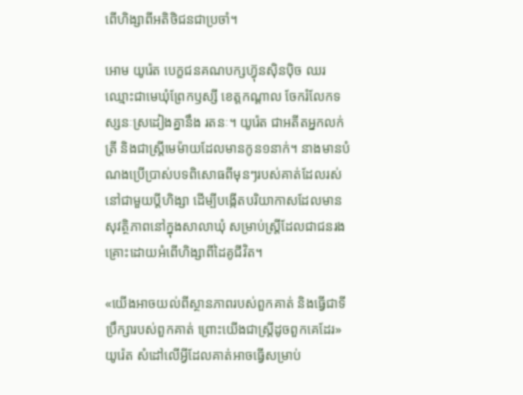ពើហិង្សាពីអតិថិជនជាប្រចាំ។

អោម យូរ៉េត បេក្ខជនគណបក្សហ៊្វុនស៊ិនប៉ិច ឈរឈ្មោះជាមេឃុំព្រែកឫស្សី ខេត្តកណ្ដាល ចែករំលែកទស្សនៈស្រដៀងគ្នានឹង រតនៈ។ យូរ៉េត ជាអតីតអ្នកលក់ត្រី និងជាស្រ្តីមេម៉ាយដែលមានកូន១នាក់។ នាងមានបំណងប្រើប្រាស់បទពិសោធពីមុនៗរបស់គាត់ដែលរស់នៅជាមួយប្តីហិង្សា ដើម្បីបង្កើតបរិយាកាសដែលមានសុវត្ថិភាពនៅក្នុងសាលាឃុំ សម្រាប់ស្ត្រីដែលជាជនរងគ្រោះដោយអំពើហិង្សាពីដៃគូជីវិត។

«យើងអាចយល់ពីស្ថានភាពរបស់ពួកគាត់ និងធ្វើជាទីប្រឹក្សារបស់ពួកគាត់ ព្រោះយើងជាស្ត្រីដូចពួកគេដែរ» យូរ៉េត សំដៅលើអ្វីដែលគាត់អាចធ្វើសម្រាប់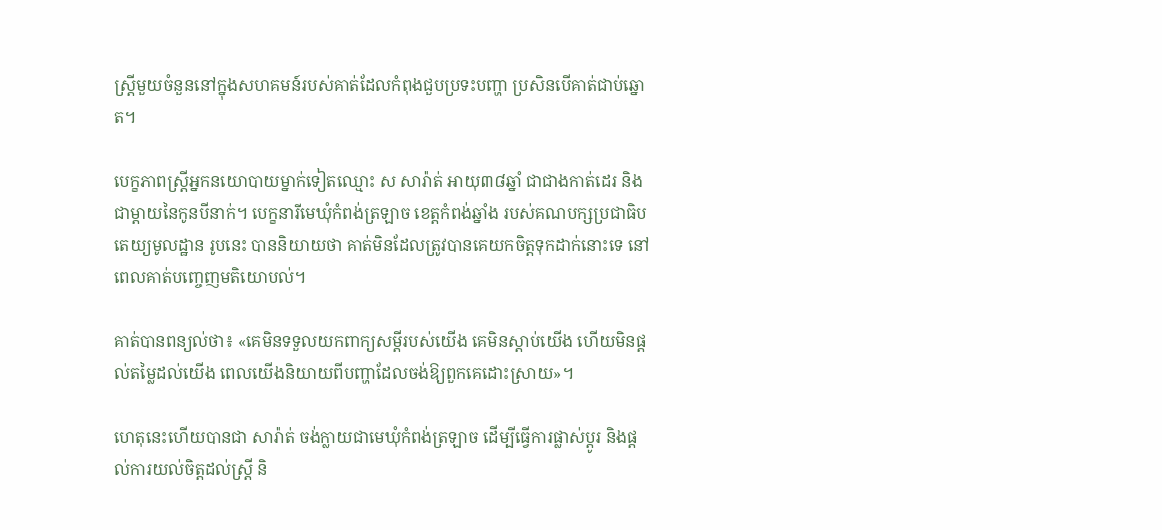ស្ត្រីមួយចំនួននៅក្នុងសហគមន៍របស់គាត់ដែលកំពុងជួបប្រទះបញ្ហា ប្រសិនបើគាត់ជាប់ឆ្នោត។

បេក្ខភាពស្ត្រីអ្នកនយោបាយម្នាក់ទៀតឈ្មោះ ស សារ៉ាត់ អាយុ៣៨ឆ្នាំ ជាជាងកាត់ដេរ និងជាម្ដាយនៃកូនបីនាក់។ បេក្ខនារីមេឃុំកំពង់ត្រឡាច ខេត្តកំពង់ឆ្នាំង របស់គណបក្សប្រជាធិបតេយ្យមូលដ្ឋាន រូបនេះ បាននិយាយថា គាត់មិនដែលត្រូវបានគេយកចិត្តទុកដាក់នោះទេ នៅពេលគាត់បញ្ចេញមតិយោបល់។

គាត់បានពន្យល់ថា៖ «គេមិនទទួលយកពាក្យសម្ដីរបស់យើង គេមិនស្ដាប់យើង ហើយមិនផ្ដល់តម្លៃដល់យើង ពេលយើងនិយាយពីបញ្ហាដែលចង់ឱ្យពួកគេដោះស្រាយ»។

ហេតុនេះហើយបានជា សារ៉ាត់ ចង់ក្លាយជាមេឃុំកំពង់ត្រឡាច ដើម្បីធ្វើការផ្លាស់ប្ដូរ និងផ្ដល់ការយល់ចិត្តដល់ស្ត្រី និ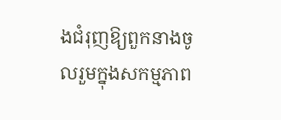ងជំរុញឱ្យពួកនាងចូលរួមក្នុងសកម្មភាព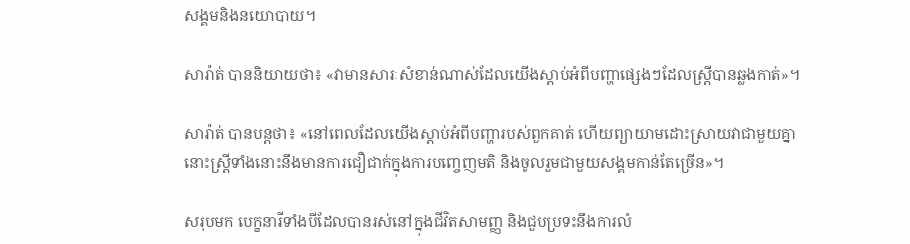សង្គមនិងនយោបាយ។

សារ៉ាត់ បាននិយាយថា៖ «វាមានសារៈសំខាន់ណាស់ដែលយើងស្តាប់អំពីបញ្ហាផ្សេងៗដែលស្រ្តីបានឆ្លងកាត់»។

សារ៉ាត់ បានបន្តថា៖ «នៅពេលដែលយើងស្តាប់អំពីបញ្ហារបស់ពួកគាត់ ហើយព្យាយាមដោះស្រាយវាជាមួយគ្នា នោះស្ត្រីទាំងនោះនឹងមានការជឿជាក់ក្នុងការបញ្ចេញមតិ និងចូលរួមជាមួយសង្គមកាន់តែច្រើន»។

សរុបមក បេក្ខនារីទាំងបីដែលបានរស់នៅក្នុងជីវិតសាមញ្ញ និងជួបប្រទះនឹងការលំ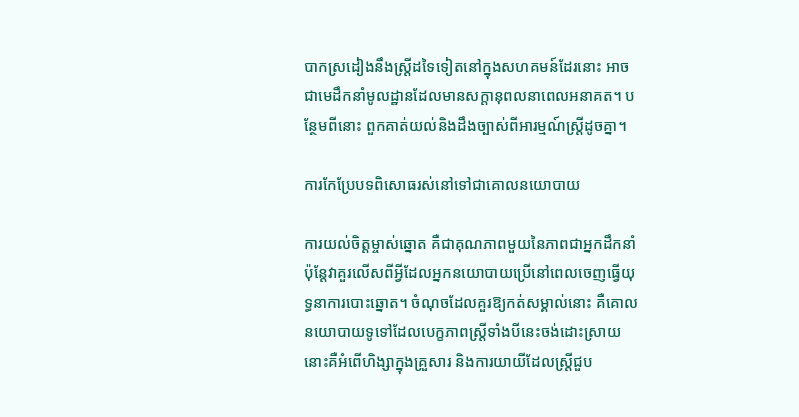បាកស្រដៀងនឹងស្ត្រីដទៃទៀតនៅក្នុងសហគមន៍ដែរនោះ អាចជាមេដឹកនាំមូលដ្ឋានដែលមានសក្តានុពលនាពេលអនាគត។ បន្ថែមពីនោះ ពួកគាត់យល់និងដឹងច្បាស់ពីអារម្មណ៍ស្ត្រីដូចគ្នា។

ការកែប្រែបទពិសោធរស់នៅទៅជាគោលនយោបាយ

ការយល់ចិត្តម្ចាស់ឆ្នោត គឺជាគុណភាពមួយនៃភាពជាអ្នកដឹកនាំ ប៉ុន្តែវាគួរលើសពីអ្វីដែលអ្នកនយោបាយប្រើនៅពេលចេញធ្វើយុទ្ធនាការបោះឆ្នោត។ ចំណុចដែលគួរឱ្យកត់សម្គាល់នោះ គឺគោលនយោបាយទូទៅដែលបេក្ខភាពស្ត្រីទាំងបីនេះចង់ដោះស្រាយ នោះគឺអំពើហិង្សាក្នុងគ្រួសារ និងការយាយីដែលស្ត្រីជួប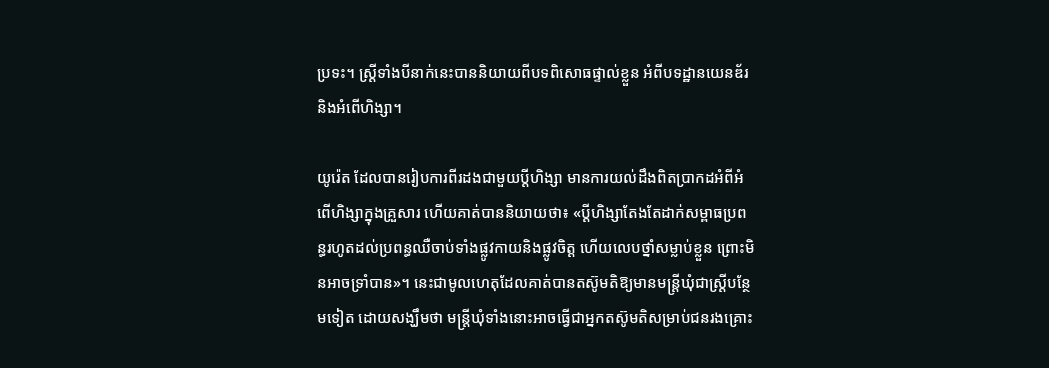ប្រទះ។ ស្ត្រីទាំងបីនាក់នេះបាននិយាយពីបទពិសោធផ្ទាល់ខ្លួន អំពីបទដ្ឋានយេនឌ័រ និងអំពើហិង្សា។

យូរ៉េត ដែលបានរៀបការពីរដងជាមួយប្តីហិង្សា មានការយល់ដឹងពិតប្រាកដអំពីអំពើហិង្សាក្នុងគ្រួសារ ហើយគាត់បាននិយាយថា៖ «ប្ដីហិង្សាតែងតែដាក់សម្ពាធប្រពន្ធរហូតដល់ប្រពន្ធឈឺចាប់ទាំងផ្លូវកាយនិងផ្លូវចិត្ត ហើយលេបថ្នាំសម្លាប់ខ្លួន ព្រោះមិនអាចទ្រាំបាន»។ នេះជាមូលហេតុដែលគាត់បានតស៊ូមតិឱ្យមានមន្ត្រីឃុំជាស្ត្រីបន្ថែមទៀត ដោយសង្ឃឹមថា មន្រ្តីឃុំទាំងនោះអាចធ្វើជាអ្នកតស៊ូមតិសម្រាប់ជនរងគ្រោះ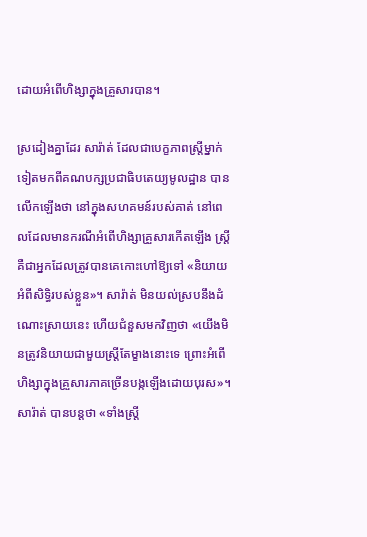ដោយអំពើហិង្សាក្នុងគ្រួសារបាន។

ស្រដៀងគ្នាដែរ សារ៉ាត់ ដែលជាបេក្ខភាពស្រ្តីម្នាក់ទៀតមកពីគណបក្សប្រជាធិបតេយ្យមូលដ្ឋាន បានលើកឡើងថា នៅក្នុងសហគមន៍របស់គាត់ នៅពេលដែលមានករណីអំពើហិង្សាគ្រួសារកើតឡើង ស្ត្រីគឺជាអ្នកដែលត្រូវបានគេកោះហៅឱ្យទៅ «និយាយអំពីសិទ្ធិរបស់ខ្លួន»។ សារ៉ាត់ មិនយល់ស្របនឹងដំណោះស្រាយនេះ ហើយជំនួសមកវិញថា «យើងមិនត្រូវនិយាយជាមួយស្ត្រីតែម្ខាងនោះទេ ព្រោះអំពើហិង្សាក្នុងគ្រួសារភាគច្រើនបង្កឡើងដោយបុរស»។ សារ៉ាត់ បានបន្តថា «ទាំងស្ត្រី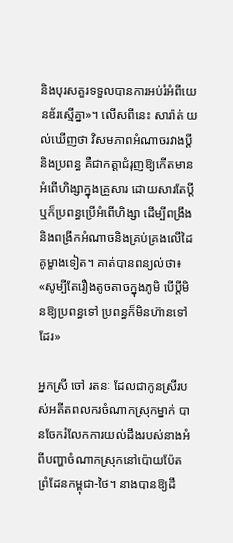និងបុរសគួរទទួលបានការអប់រំអំពីយេនឌ័រស្មើគ្នា»។ លើសពីនេះ សារ៉ាត់ យល់ឃើញថា វិសមភាពអំណាចរវាងប្តីនិងប្រពន្ធ គឺជាកត្តាជំរុញឱ្យកើតមានអំពើហិង្សាក្នុងគ្រួសារ ដោយសារតែប្តីឬក៏ប្រពន្ធប្រើអំពើហិង្សា ដើម្បីពង្រឹងនិងពង្រីកអំណាចនិងគ្រប់គ្រងលើដៃគូម្ខាងទៀត។ គាត់បានពន្យល់ថា៖ «សូម្បីតែរឿងតូចតាចក្នុងភូមិ បើប្ដីមិនឱ្យប្រពន្ធទៅ ប្រពន្ធក៏មិនហ៊ានទៅដែរ»

អ្នកស្រី ចៅ រតនៈ ដែលជាកូនស្រីរបស់អតីតពលករចំណាកស្រុកម្នាក់ បានចែករំលែកការយល់ដឹងរបស់នាងអំពីបញ្ហាចំណាកស្រុកនៅប៉ោយប៉ែត ព្រំដែនកម្ពុជា-ថៃ។ នាងបានឱ្យដឹ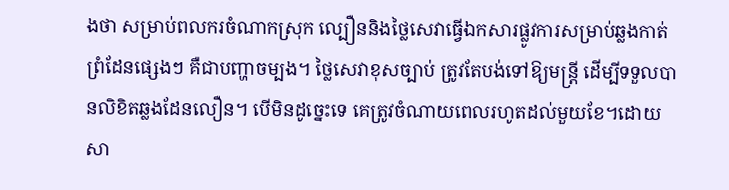ងថា សម្រាប់ពលករចំណាកស្រុក ល្បឿននិងថ្លៃសេវាធ្វើឯកសារផ្លូវការសម្រាប់ឆ្លងកាត់ព្រំដែនផ្សេងៗ គឺជាបញ្ហាចម្បង។ ថ្លៃសេវាខុសច្បាប់ ត្រូវតែបង់ទៅឱ្យមន្ត្រី ដើម្បីទទួលបានលិខិតឆ្លងដែនលឿន។ បើមិនដូច្នេះទេ គេត្រូវចំណាយពេលរហូតដល់មួយខែ។ដោយសា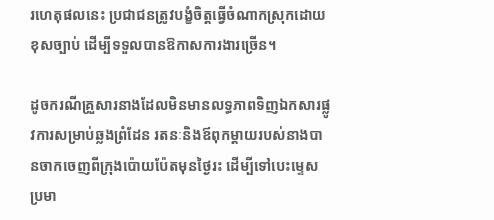រហេតុផលនេះ ប្រជាជនត្រូវបង្ខំចិត្តធ្វើចំណាកស្រុកដោយខុសច្បាប់ ដើម្បីទទួលបានឱកាសការងារច្រើន។

ដូចករណីគ្រួសារនាងដែលមិនមានលទ្ធភាពទិញឯកសារផ្លូវការសម្រាប់ឆ្លងព្រំដែន រតនៈនិងឪពុកម្តាយរបស់នាងបានចាកចេញពីក្រុងប៉ោយប៉ែតមុនថ្ងៃរះ ដើម្បីទៅបេះម្ទេសប្រមា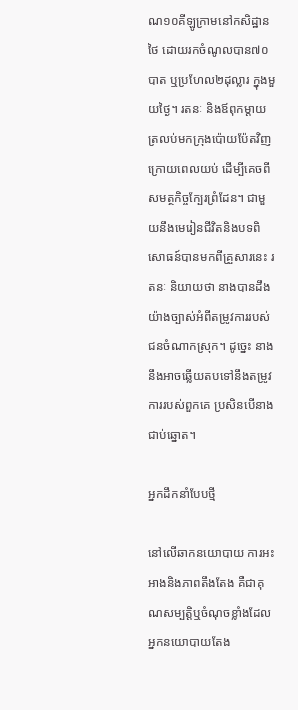ណ១០គីឡូក្រាមនៅកសិដ្ឋានថៃ ដោយរកចំណូលបាន៧០បាត ឬប្រហែល២ដុល្លារ ក្នុងមួយថ្ងៃ។ រតនៈ និងឪពុកម្តាយ ត្រលប់មកក្រុងប៉ោយប៉ែតវិញក្រោយពេលយប់ ដើម្បីគេចពីសមត្ថកិច្ចក្បែរព្រំដែន។ ជាមួយនឹងមេរៀនជីវិតនិងបទពិសោធន៍បានមកពីគ្រួសារនេះ រតនៈ និយាយថា នាងបានដឹងយ៉ាងច្បាស់អំពីតម្រូវការរបស់ជនចំណាកស្រុក។ ដូច្នេះ នាងនឹងអាចឆ្លើយតបទៅនឹងតម្រូវការរបស់ពួកគេ ប្រសិនបើនាងជាប់ឆ្នោត។

អ្នកដឹកនាំបែបថ្មី

នៅលើឆាកនយោបាយ ការអះអាងនិងភាពតឹងតែង គឺជាគុណសម្បត្តិឬចំណុចខ្លាំងដែលអ្នកនយោបាយតែង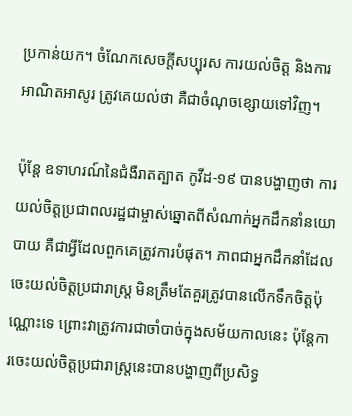ប្រកាន់យក។ ចំណែកសេចក្តីសប្បុរស ការយល់ចិត្ត និងការអាណិតអាសូរ ត្រូវគេយល់ថា គឺជាចំណុចខ្សោយទៅវិញ។

ប៉ុន្តែ ឧទាហរណ៍នៃជំងឺរាតត្បាត កូវីដ-១៩ បានបង្ហាញថា ការយល់ចិត្តប្រជាពលរដ្ឋជាម្ចាស់ឆ្នោតពីសំណាក់អ្នកដឹកនាំនយោបាយ គឺជាអ្វីដែលពួកគេត្រូវការបំផុត។ ភាពជាអ្នកដឹកនាំដែលចេះយល់ចិត្តប្រជារាស្ត្រ មិនត្រឹមតែគួរត្រូវបានលើកទឹកចិត្តប៉ុណ្ណោះទេ ព្រោះវាត្រូវការជាចាំបាច់ក្នុងសម័យកាលនេះ ប៉ុន្តែការចេះយល់ចិត្តប្រជារាស្ត្រនេះបានបង្ហាញពីប្រសិទ្ធ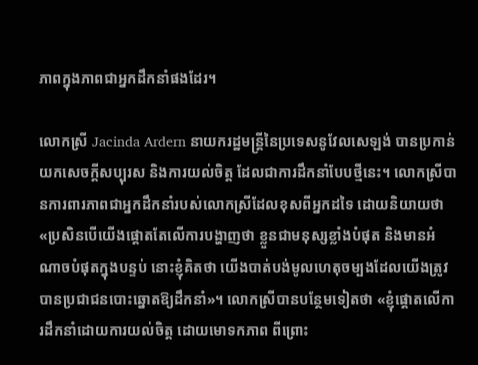ភាពក្នុងភាពជាអ្នកដឹកនាំផងដែរ។

លោកស្រី Jacinda Ardern នាយករដ្ឋមន្ត្រីនៃប្រទេសនូវែលសេឡង់ បានប្រកាន់យកសេចក្ដីសប្បុរស និងការយល់ចិត្ត ដែលជាការដឹកនាំបែបថ្មីនេះ។ លោកស្រីបានការពារភាពជាអ្នកដឹកនាំរបស់លោកស្រីដែលខុសពីអ្នកដទៃ ដោយនិយាយថា «ប្រសិនបើយើងផ្តោតតែលើការបង្ហាញថា ខ្លួនជាមនុស្សខ្លាំងបំផុត និងមានអំណាចបំផុតក្នុងបន្ទប់ នោះខ្ញុំគិតថា យើងបាត់បង់មូលហេតុចម្បងដែលយើងត្រូវបានប្រជាជនបោះឆ្នោតឱ្យដឹកនាំ»។ លោកស្រីបានបន្ថែមទៀតថា «ខ្ញុំផ្ដោតលើការដឹកនាំដោយការយល់ចិត្ត ដោយមោទកភាព ពីព្រោះ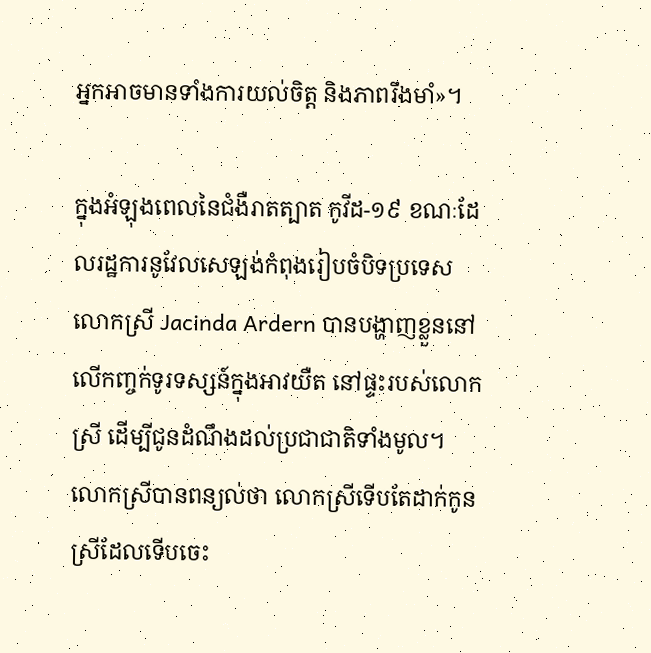អ្នកអាចមានទាំងការយល់ចិត្ត និងភាពរឹងមាំ»។

ក្នុងអំឡុងពេលនៃជំងឺរាតត្បាត កូវីដ-១៩ ខណៈដែលរដ្ឋការនូវែលសេឡង់កំពុងរៀបចំបិទប្រទេស លោកស្រី Jacinda Ardern បានបង្ហាញខ្លួននៅលើកញ្ចក់ទូរទស្សន៍ក្នុងអាវយឺត នៅផ្ទះរបស់លោកស្រី ដើម្បីជូនដំណឹងដល់ប្រជាជាតិទាំងមូល។ លោកស្រីបានពន្យល់ថា លោកស្រីទើបតែដាក់កូនស្រីដែលទើបចេះ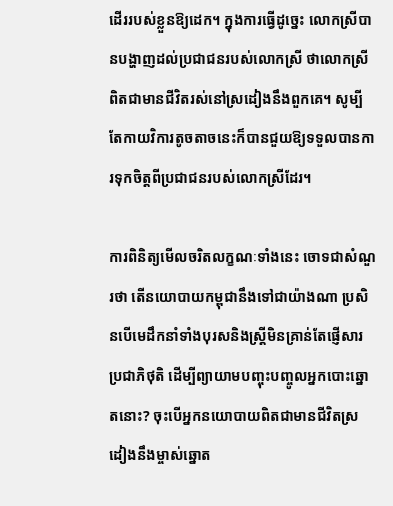ដើររបស់ខ្លួនឱ្យដេក។ ក្នុងការធ្វើដូច្នេះ លោកស្រីបានបង្ហាញដល់ប្រជាជនរបស់លោកស្រី ថាលោកស្រីពិតជាមានជីវិតរស់នៅស្រដៀងនឹងពួកគេ។ សូម្បីតែកាយវិការតូចតាចនេះក៏បានជួយឱ្យទទួលបានការទុកចិត្តពីប្រជាជនរបស់លោកស្រីដែរ។

ការពិនិត្យមើលចរិតលក្ខណៈទាំងនេះ ចោទជាសំណួរថា តើនយោបាយកម្ពុជានឹងទៅជាយ៉ាងណា ប្រសិនបើមេដឹកនាំទាំងបុរសនិងស្ត្រីមិនគ្រាន់តែផ្ញើសារប្រជាភិថុតិ ដើម្បីព្យាយាមបញ្ចុះបញ្ចូលអ្នកបោះឆ្នោតនោះ? ចុះបើអ្នកនយោបាយពិតជាមានជីវិតស្រដៀងនឹងម្ចាស់ឆ្នោត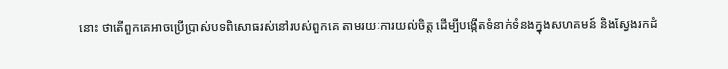នោះ ថាតើពួកគេអាចប្រើប្រាស់បទពិសោធរស់នៅរបស់ពួកគេ តាមរយៈការយល់ចិត្ត ដើម្បីបង្កើតទំនាក់ទំនងក្នុងសហគមន៍ និងស្វែងរកដំ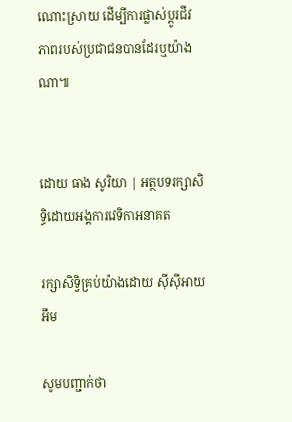ណោះស្រាយ ដើម្បីការផ្លាស់ប្ដូរជីវភាពរបស់ប្រជាជនបានដែរឬយ៉ាងណា៕


ដោយ ធាង សូរិយា | អត្ថបទរក្សាសិទ្ធិដោយអង្គការវេទិកាអនាគត

រក្សាសិទ្វិគ្រប់យ៉ាងដោយ ស៊ីស៊ីអាយអឹម

សូមបញ្ជាក់ថា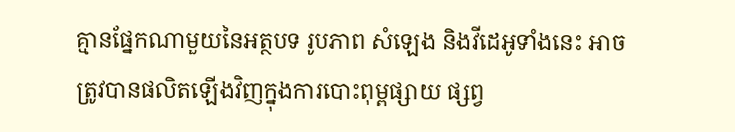គ្មានផ្នែកណាមួយនៃអត្ថបទ រូបភាព សំឡេង និងវីដេអូទាំងនេះ អាចត្រូវបានផលិតឡើងវិញក្នុងការបោះពុម្ពផ្សាយ ផ្សព្វ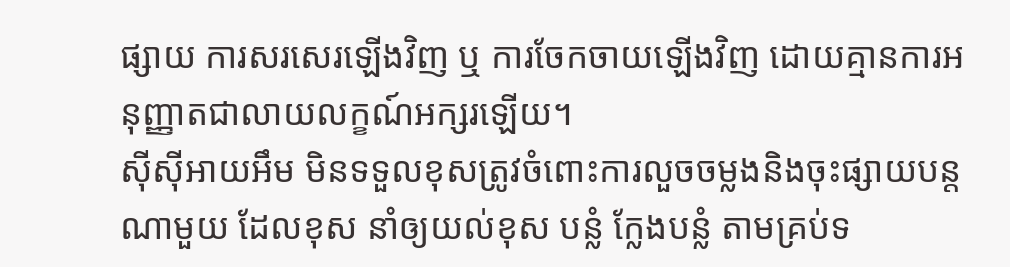ផ្សាយ ការសរសេរឡើងវិញ ឬ ការចែកចាយឡើងវិញ ដោយគ្មានការអនុញ្ញាតជាលាយលក្ខណ៍អក្សរឡើយ។
ស៊ីស៊ីអាយអឹម មិនទទួលខុសត្រូវចំពោះការលួចចម្លងនិងចុះផ្សាយបន្តណាមួយ ដែលខុស នាំឲ្យយល់ខុស បន្លំ ក្លែងបន្លំ តាមគ្រប់ទ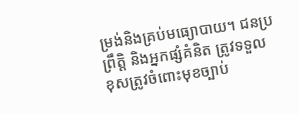ម្រង់និងគ្រប់មធ្យោបាយ។ ជនប្រព្រឹត្តិ និងអ្នកផ្សំគំនិត ត្រូវទទួលខុសត្រូវចំពោះមុខច្បាប់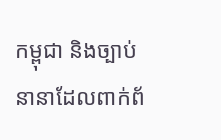កម្ពុជា និងច្បាប់នានាដែលពាក់ព័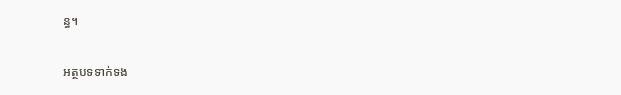ន្ធ។

អត្ថបទទាក់ទង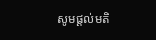សូមផ្ដល់មតិ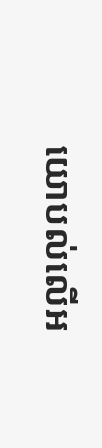យោបល់លើអ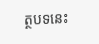ត្ថបទនេះ